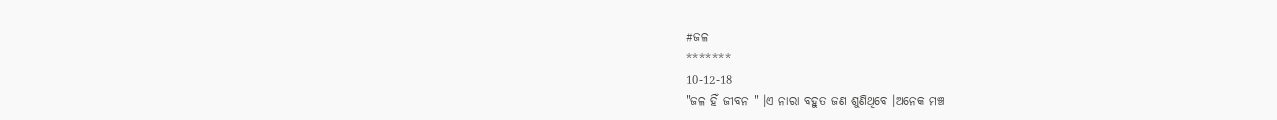#ଜଳ
*******
10-12-18
"ଜଳ ହିଁ ଜୀବନ " ।ଏ ନାରା ବହୁତ ଜଣ ଶୁଣିଥିବେ ।ଅନେକ ମଞ୍ଚ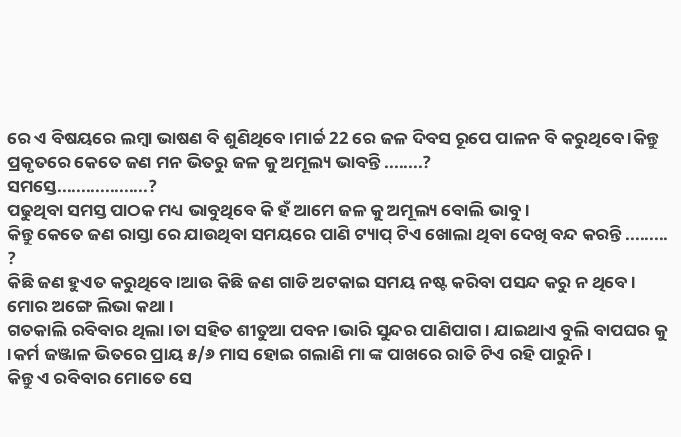ରେ ଏ ବିଷୟରେ ଲମ୍ବା ଭାଷଣ ବି ଶୁଣିଥିବେ ।ମାର୍ଚ୍ଚ 22 ରେ ଜଳ ଦିବସ ରୂପେ ପାଳନ ବି କରୁଥିବେ ।କିନ୍ତୁ ପ୍ରକୃତରେ କେତେ ଜଣ ମନ ଭିତରୁ ଜଳ କୁ ଅମୂଲ୍ୟ ଭାବନ୍ତି ........?
ସମସ୍ତେ...................?
ପଢୁଥିବା ସମସ୍ତ ପାଠକ ମଧ୍ୟ ଭାବୁଥିବେ କି ହଁ ଆମେ ଜଳ କୁ ଅମୂଲ୍ୟ ବୋଲି ଭାବୁ ।
କିନ୍ତୁ କେତେ ଜଣ ରାସ୍ତା ରେ ଯାଉଥିବା ସମୟରେ ପାଣି ଟ୍ୟାପ୍ ଟିଏ ଖୋଲା ଥିବା ଦେଖି ବନ୍ଦ କରନ୍ତି ......... ?
କିଛି ଜଣ ହୁଏତ କରୁଥିବେ ।ଆଉ କିଛି ଜଣ ଗାଡି ଅଟକାଇ ସମୟ ନଷ୍ଟ କରିବା ପସନ୍ଦ କରୁ ନ ଥିବେ ।
ମୋର ଅଙ୍ଗେ ଲିଭା କଥା ।
ଗତକାଲି ରବିବାର ଥିଲା ।ତା ସହିତ ଶୀତୁଆ ପବନ ।ଭାରି ସୁନ୍ଦର ପାଣିପାଗ । ଯାଇଥାଏ ବୁଲି ବାପଘର କୁ ।କର୍ମ ଜଞ୍ଜାଳ ଭିତରେ ପ୍ରାୟ ୫/୬ ମାସ ହୋଇ ଗଲାଣି ମା ଙ୍କ ପାଖରେ ରାତି ଟିଏ ରହି ପାରୁନି ।
କିନ୍ତୁ ଏ ରବିବାର ମୋତେ ସେ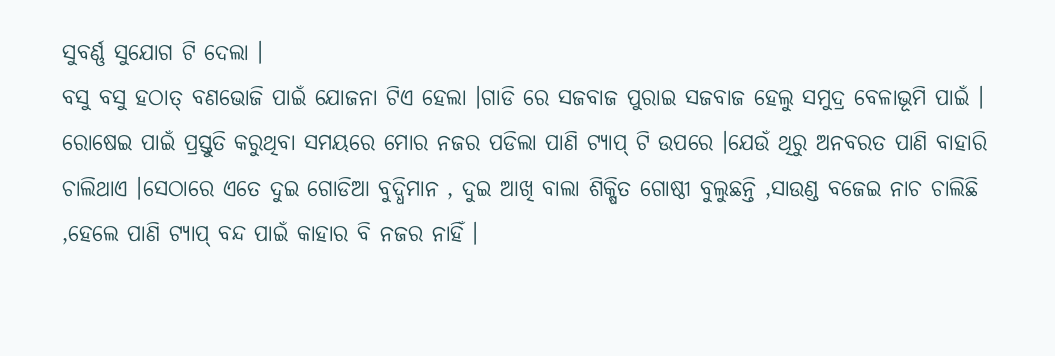ସୁବର୍ଣ୍ଣ ସୁଯୋଗ ଟି ଦେଲା ।
ବସୁ ବସୁ ହଠାତ୍ ବଣଭୋଜି ପାଇଁ ଯୋଜନା ଟିଏ ହେଲା ।ଗାଡି ରେ ସଜବାଜ ପୁରାଇ ସଜବାଜ ହେଲୁ ସମୁଦ୍ର ବେଳାଭୂମି ପାଇଁ ।
ରୋଷେଇ ପାଇଁ ପ୍ରସ୍ତୁତି କରୁଥିବା ସମୟରେ ମୋର ନଜର ପଡିଲା ପାଣି ଟ୍ୟାପ୍ ଟି ଉପରେ ।ଯେଉଁ ଥିରୁ ଅନବରତ ପାଣି ବାହାରି ଚାଲିଥାଏ ।ସେଠାରେ ଏତେ ଦୁଇ ଗୋଡିଆ ବୁଦ୍ଧିମାନ , ଦୁଇ ଆଖି ବାଲା ଶିକ୍ଷିତ ଗୋଷ୍ଠୀ ବୁଲୁଛନ୍ତି ,ସାଉଣ୍ଡ ବଜେଇ ନାଚ ଚାଲିଛି ,ହେଲେ ପାଣି ଟ୍ୟାପ୍ ବନ୍ଦ ପାଇଁ କାହାର ବି ନଜର ନାହିଁ ।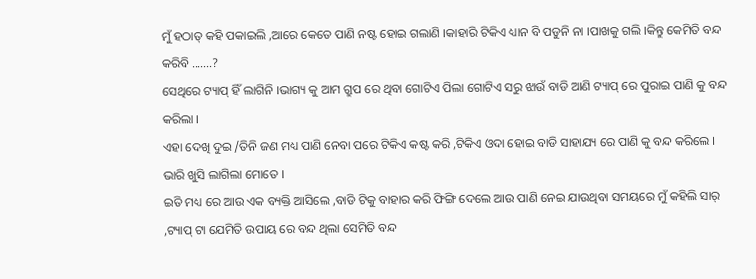ମୁଁ ହଠାତ୍ କହି ପକାଇଲି ,ଆରେ କେତେ ପାଣି ନଷ୍ଟ ହୋଇ ଗଲାଣି ।କାହାରି ଟିକିଏ ଧ୍ୟାନ ବି ପଡୁନି ନା ।ପାଖକୁ ଗଲି ।କିନ୍ତୁ କେମିତି ବନ୍ଦ କରିବି .......?
ସେଥିରେ ଟ୍ୟାପ୍ ହିଁ ଲାଗିନି ।ଭାଗ୍ୟ କୁ ଆମ ଗ୍ରୁପ ରେ ଥିବା ଗୋଟିଏ ପିଲା ଗୋଟିଏ ସରୁ ଝାଉଁ ବାଡି ଆଣି ଟ୍ୟାପ୍ ରେ ପୁରାଇ ପାଣି କୁ ବନ୍ଦ କରିଲା ।
ଏହା ଦେଖି ଦୁଇ /ତିନି ଜଣ ମଧ୍ୟ ପାଣି ନେବା ପରେ ଟିକିଏ କଷ୍ଟ କରି ,ଟିକିଏ ଓଦା ହୋଇ ବାଡି ସାହାଯ୍ୟ ରେ ପାଣି କୁ ବନ୍ଦ କରିଲେ ।
ଭାରି ଖୁସି ଲାଗିଲା ମୋତେ ।
ଇତି ମଧ୍ୟ ରେ ଆଉ ଏକ ବ୍ୟକ୍ତି ଆସିଲେ ,ବାଡି ଟିକୁ ବାହାର କରି ଫିଙ୍ଗି ଦେଲେ ଆଉ ପାଣି ନେଇ ଯାଉଥିବା ସମୟରେ ମୁଁ କହିଲି ସାର୍ ,ଟ୍ୟାପ୍ ଟା ଯେମିତି ଉପାୟ ରେ ବନ୍ଦ ଥିଲା ସେମିତି ବନ୍ଦ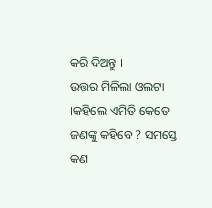କରି ଦିଅନ୍ତୁ ।
ଉତ୍ତର ମିଳିଲା ଓଲଟା ।କହିଲେ ଏମିତି କେତେ ଜଣଙ୍କୁ କହିବେ ? ସମସ୍ତେ କଣ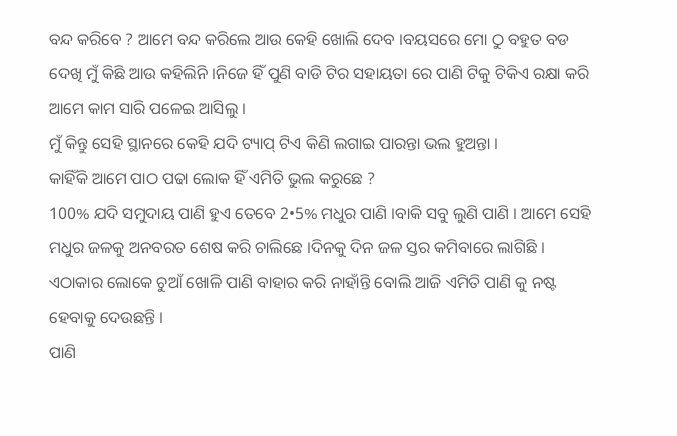ବନ୍ଦ କରିବେ ? ଆମେ ବନ୍ଦ କରିଲେ ଆଉ କେହି ଖୋଲି ଦେବ ।ବୟସରେ ମୋ ଠୁ ବହୁତ ବଡ ଦେଖି ମୁଁ କିଛି ଆଉ କହିଲିନି ।ନିଜେ ହିଁ ପୁଣି ବାଡି ଟିର ସହାୟତା ରେ ପାଣି ଟିକୁ ଟିକିଏ ରକ୍ଷା କରି ଆମେ କାମ ସାରି ପଳେଇ ଆସିଲୁ ।
ମୁଁ କିନ୍ତୁ ସେହି ସ୍ଥାନରେ କେହି ଯଦି ଟ୍ୟାପ୍ ଟିଏ କିଣି ଲଗାଇ ପାରନ୍ତା ଭଲ ହୁଅନ୍ତା ।
କାହିଁକି ଆମେ ପାଠ ପଢା ଲୋକ ହିଁ ଏମିତି ଭୁଲ କରୁଛେ ?
100% ଯଦି ସମୁଦାୟ ପାଣି ହୁଏ ତେବେ 2•5% ମଧୁର ପାଣି ।ବାକି ସବୁ ଲୁଣି ପାଣି । ଆମେ ସେହି ମଧୁର ଜଳକୁ ଅନବରତ ଶେଷ କରି ଚାଲିଛେ ।ଦିନକୁ ଦିନ ଜଳ ସ୍ତର କମିବାରେ ଲାଗିଛି ।
ଏଠାକାର ଲୋକେ ଚୁଆଁ ଖୋଳି ପାଣି ବାହାର କରି ନାହାଁନ୍ତି ବୋଲି ଆଜି ଏମିତି ପାଣି କୁ ନଷ୍ଟ ହେବାକୁ ଦେଉଛନ୍ତି ।
ପାଣି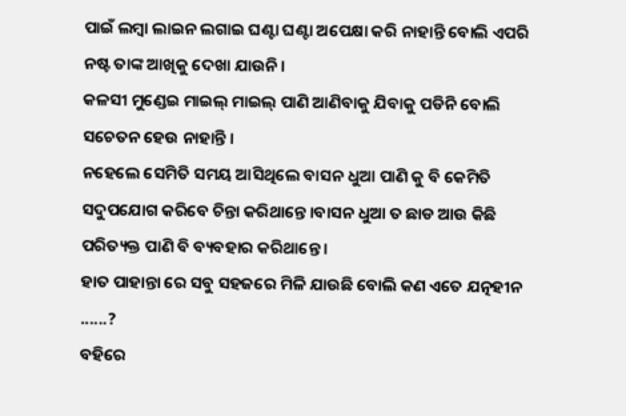ପାଇଁ ଲମ୍ବା ଲାଇନ ଲଗାଇ ଘଣ୍ଟା ଘଣ୍ଟା ଅପେକ୍ଷା କରି ନାହାନ୍ତି ବୋଲି ଏପରି ନଷ୍ଟ ତାଙ୍କ ଆଖିକୁ ଦେଖା ଯାଉନି ।
କଳସୀ ମୁଣ୍ଡେଇ ମାଇଲ୍ ମାଇଲ୍ ପାଣି ଆଣିବାକୁ ଯିବାକୁ ପଡିନି ବୋଲି ସଚେତନ ହେଉ ନାହାନ୍ତି ।
ନହେଲେ ସେମିତି ସମୟ ଆସିଥିଲେ ବାସନ ଧୁଆ ପାଣି କୁ ବି କେମିତି ସଦୁପଯୋଗ କରିବେ ଚିନ୍ତା କରିଥାନ୍ତେ ।ବାସନ ଧୁଆ ତ ଛାଡ ଆଉ କିଛି ପରିତ୍ୟକ୍ତ ପାଣି ବି ବ୍ୟବହାର କରିଥାନ୍ତେ ।
ହାତ ପାହାନ୍ତା ରେ ସବୁ ସହଜରେ ମିଳି ଯାଉଛି ବୋଲି କଣ ଏତେ ଯତ୍ନହୀନ ......?
ବହିରେ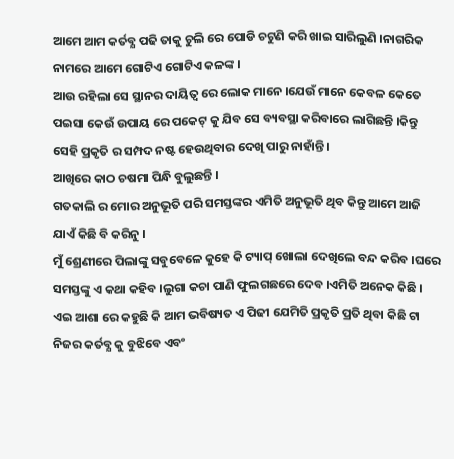ଆମେ ଆମ କର୍ତବ୍ଯ ପଢି ତାକୁ ଚୁଲି ରେ ପୋଡି ଚଟୁଣି କରି ଖାଇ ସାରିଲୁଣି ।ନାଗରିକ ନାମରେ ଆମେ ଗୋଟିଏ ଗୋଟିଏ କଳଙ୍କ ।
ଆଉ ରହିଲା ସେ ସ୍ଥାନର ଦାୟିତ୍ବ ରେ ଲୋକ ମାନେ ।ଯେଉଁ ମାନେ କେବଳ କେତେ ପଇସା କେଉଁ ଉପାୟ ରେ ପକେଟ୍ କୁ ଯିବ ସେ ବ୍ୟବସ୍ଥା କରିବାରେ ଲାଗିଛନ୍ତି ।କିନ୍ତୁ ସେହି ପ୍ରକୃତି ର ସମ୍ପଦ ନଷ୍ଟ ହେଉଥିବାର ଦେଖି ପାରୁ ନାହାଁନ୍ତି ।
ଆଖିରେ କାଠ ଚଷମା ପିନ୍ଧି ବୁଲୁଛନ୍ତି ।
ଗତକାଲି ର ମୋର ଅନୁଭୂତି ପରି ସମସ୍ତଙ୍କର ଏମିତି ଅନୁଭୂତି ଥିବ କିନ୍ତୁ ଆମେ ଆଜି ଯାଏଁ କିଛି ବି କରିନୁ ।
ମୁଁ ଶ୍ରେଣୀରେ ପିଲାଙ୍କୁ ସବୁବେଳେ କୁହେ କି ଟ୍ୟାପ୍ ଖୋଲା ଦେଖିଲେ ବନ୍ଦ କରିବ ।ଘରେ ସମସ୍ତଙ୍କୁ ଏ କଥା କହିବ ।ଲୁଗା କଚା ପାଣି ଫୁଲଗଛରେ ଦେବ ।ଏମିତି ଅନେକ କିଛି ।
ଏଇ ଆଶା ରେ କହୁଛି କି ଆମ ଭବିଷ୍ୟତ ଏ ପିଢୀ ଯେମିତି ପ୍ରକୃତି ପ୍ରତି ଥିବା କିଛି ଟା ନିଜର କର୍ତବ୍ଯ କୁ ବୁଝିବେ ଏବଂ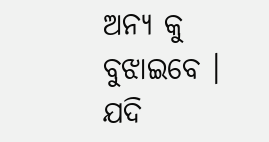ଅନ୍ୟ କୁ ବୁଝାଇବେ ।
ଯଦି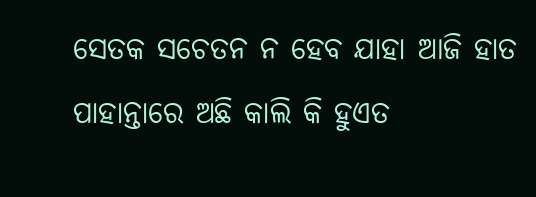ସେତକ ସଚେତନ ନ ହେବ ଯାହା ଆଜି ହାତ ପାହାନ୍ତାରେ ଅଛି କାଲି କି ହୁଏତ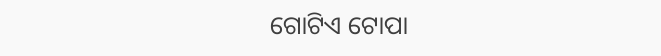ଗୋଟିଏ ଟୋପା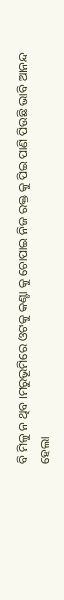ବି ମିଳୁ ନ ଥିବ ।ମରୁଭୂମିରେ ଓଟକୁ କଣ୍ଟା କୁ ଚୋପାଇ ନିଜ ରକ୍ତ କୁ ପିଇ ପାଣି ପିଉଛି ଭାବି ଆନନ୍ଦ ହେଲା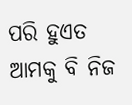ପରି ହୁଏତ ଆମକୁ ବି ନିଜ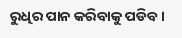ରୁଧିର ପାନ କରିବାକୁ ପଡିବ ।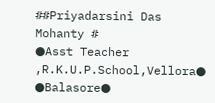##Priyadarsini Das Mohanty #
●Asst Teacher ,R.K.U.P.School,Vellora●
●Balasore●